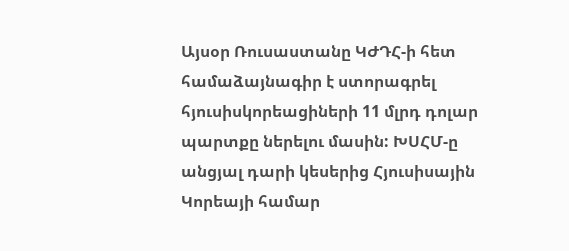Այսօր Ռուսաստանը ԿԺԴՀ-ի հետ համաձայնագիր է ստորագրել հյուսիսկորեացիների 11 մլրդ դոլար պարտքը ներելու մասին: ԽՍՀՄ-ը անցյալ դարի կեսերից Հյուսիսային Կորեայի համար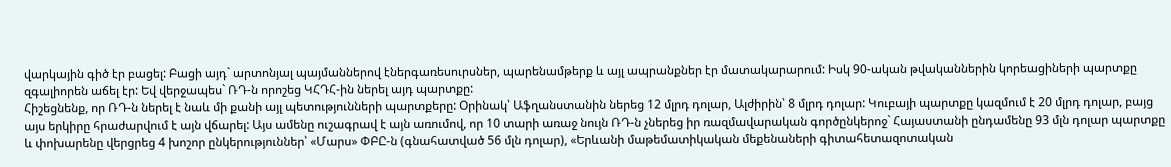վարկային գիծ էր բացել: Բացի այդ` արտոնյալ պայմաններով էներգառեսուրսներ, պարենամթերք և այլ ապրանքներ էր մատակարարում: Իսկ 90-ական թվականներին կորեացիների պարտքը զգալիորեն աճել էր: Եվ վերջապես` ՌԴ-ն որոշեց ԿՀԴՀ-ին ներել այդ պարտքը:
Հիշեցնենք, որ ՌԴ-ն ներել է նաև մի քանի այլ պետությունների պարտքերը: Օրինակ՝ Աֆղանստանին ներեց 12 մլրդ դոլար, Ալժիրին՝ 8 մլրդ դոլար: Կուբայի պարտքը կազմում է 20 մլրդ դոլար, բայց այս երկիրը հրաժարվում է այն վճարել: Այս ամենը ուշագրավ է այն առումով, որ 10 տարի առաջ նույն ՌԴ-ն չներեց իր ռազմավարական գործընկերոջ` Հայաստանի ընդամենը 93 մլն դոլար պարտքը և փոխարենը վերցրեց 4 խոշոր ընկերություններ՝ «Մարս» ՓԲԸ-ն (գնահատված 56 մլն դոլար), «Երևանի մաթեմատիկական մեքենաների գիտահետազոտական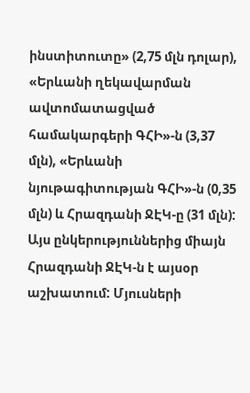ինստիտուտը» (2,75 մլն դոլար), «Երևանի ղեկավարման ավտոմատացված համակարգերի ԳՀԻ»-ն (3,37 մլն), «Երևանի նյութագիտության ԳՀԻ»-ն (0,35 մլն) և Հրազդանի ՋԷԿ-ը (31 մլն): Այս ընկերություններից միայն Հրազդանի ՋԷԿ-ն է այսօր աշխատում: Մյուսների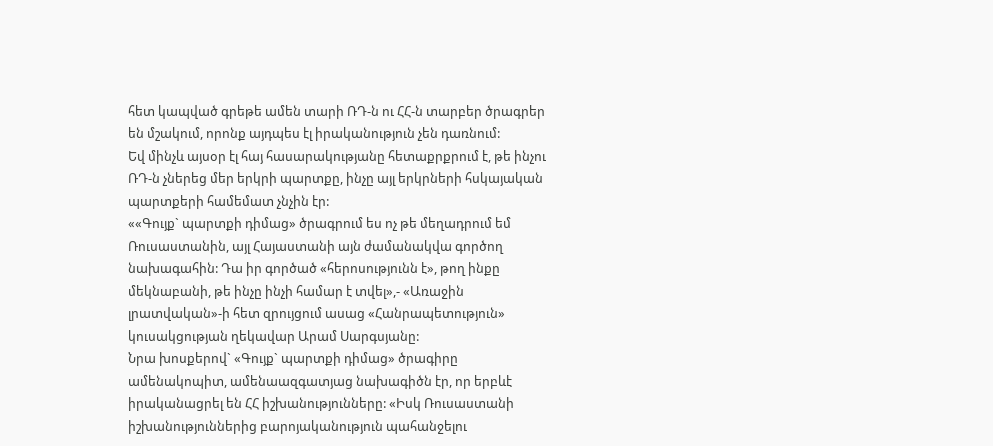հետ կապված գրեթե ամեն տարի ՌԴ-ն ու ՀՀ-ն տարբեր ծրագրեր են մշակում, որոնք այդպես էլ իրականություն չեն դառնում:
Եվ մինչև այսօր էլ հայ հասարակությանը հետաքրքրում է, թե ինչու ՌԴ-ն չներեց մեր երկրի պարտքը, ինչը այլ երկրների հսկայական պարտքերի համեմատ չնչին էր:
««Գույք` պարտքի դիմաց» ծրագրում ես ոչ թե մեղադրում եմ Ռուսաստանին, այլ Հայաստանի այն ժամանակվա գործող նախագահին: Դա իր գործած «հերոսությունն է», թող ինքը մեկնաբանի, թե ինչը ինչի համար է տվել»,- «Առաջին լրատվական»-ի հետ զրույցում ասաց «Հանրապետություն» կուսակցության ղեկավար Արամ Սարգսյանը:
Նրա խոսքերով` «Գույք` պարտքի դիմաց» ծրագիրը ամենակոպիտ, ամենաազգատյաց նախագիծն էր, որ երբևէ իրականացրել են ՀՀ իշխանությունները: «Իսկ Ռուսաստանի իշխանություններից բարոյականություն պահանջելու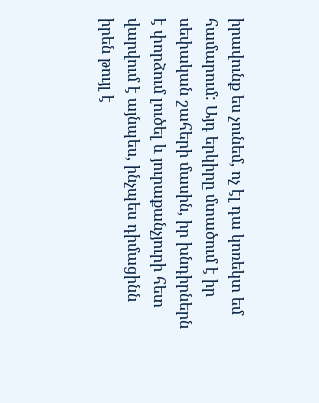իրավունք ես չունեմ, ոչ էլ դա կոռեկտ եմ համարում: Այդ երկիրը մտածում է իր սեփական շահերի մասին, իր խնդիրներն է փորձում լուծել և յուրաքանչյուրի հետ վարվում է այնպես, ինչպես դիմացինն իրեն թույլ է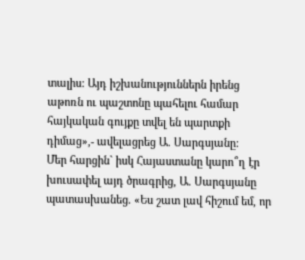տալիս: Այդ իշխանություններն իրենց աթոռն ու պաշտոնը պահելու համար հայկական գույքը տվել են պարտքի դիմաց»,- ավելացրեց Ա. Սարգսյանը:
Մեր հարցին` իսկ Հայաստանը կարո՞ղ էր խուսափել այդ ծրագրից, Ա. Սարգսյանը պատասխանեց. «Ես շատ լավ հիշում եմ, որ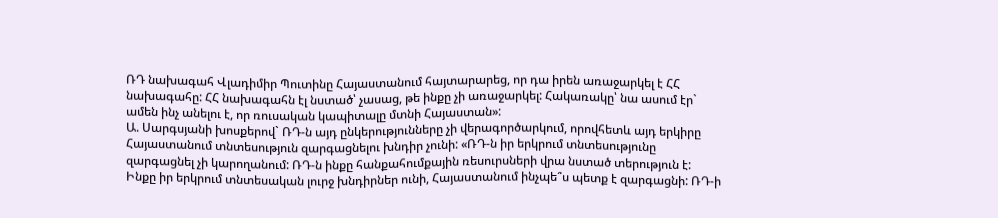ՌԴ նախագահ Վլադիմիր Պուտինը Հայաստանում հայտարարեց, որ դա իրեն առաջարկել է ՀՀ նախագահը: ՀՀ նախագահն էլ նստած՝ չասաց, թե ինքը չի առաջարկել: Հակառակը՝ նա ասում էր` ամեն ինչ անելու է, որ ռուսական կապիտալը մտնի Հայաստան»:
Ա. Սարգսյանի խոսքերով` ՌԴ-ն այդ ընկերությունները չի վերագործարկում, որովհետև այդ երկիրը Հայաստանում տնտեսություն զարգացնելու խնդիր չունի: «ՌԴ-ն իր երկրում տնտեսությունը զարգացնել չի կարողանում: ՌԴ-ն ինքը հանքահումքային ռեսուրսների վրա նստած տերություն է: Ինքը իր երկրում տնտեսական լուրջ խնդիրներ ունի, Հայաստանում ինչպե՞ս պետք է զարգացնի: ՌԴ-ի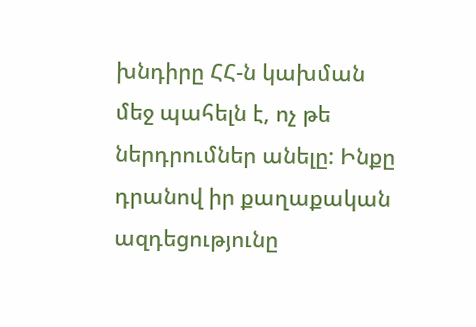խնդիրը ՀՀ-ն կախման մեջ պահելն է, ոչ թե ներդրումներ անելը: Ինքը դրանով իր քաղաքական ազդեցությունը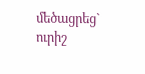մեծացրեց` ուրիշ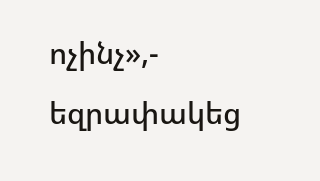ոչինչ»,- եզրափակեց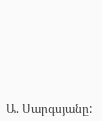Ա. Սարգսյանը: